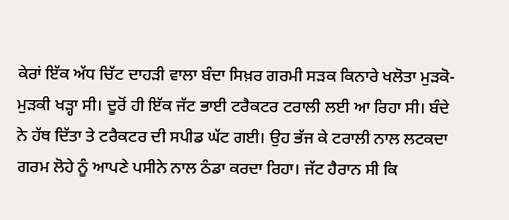ਕੇਰਾਂ ਇੱਕ ਅੱਧ ਚਿੱਟ ਦਾਹੜੀ ਵਾਲਾ ਬੰਦਾ ਸਿਖ਼ਰ ਗਰਮੀ ਸੜਕ ਕਿਨਾਰੇ ਖਲੋਤਾ ਮੁੜਕੋ- ਮੁੜਕੀ ਖੜ੍ਹਾ ਸੀ। ਦੂਰੋਂ ਹੀ ਇੱਕ ਜੱਟ ਭਾਈ ਟਰੈਕਟਰ ਟਰਾਲੀ ਲਈ ਆ ਰਿਹਾ ਸੀ। ਬੰਦੇ ਨੇ ਹੱਥ ਦਿੱਤਾ ਤੇ ਟਰੈਕਟਰ ਦੀ ਸਪੀਡ ਘੱਟ ਗਈ। ਉਹ ਭੱਜ ਕੇ ਟਰਾਲੀ ਨਾਲ ਲਟਕਦਾ ਗਰਮ ਲੋਹੇ ਨੂੰ ਆਪਣੇ ਪਸੀਨੇ ਨਾਲ ਠੰਡਾ ਕਰਦਾ ਰਿਹਾ। ਜੱਟ ਹੈਰਾਨ ਸੀ ਕਿ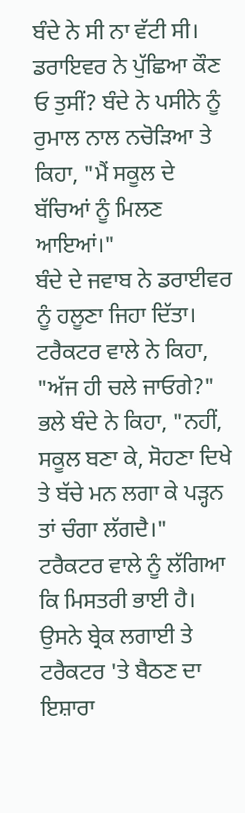ਬੰਦੇ ਨੇ ਸੀ ਨਾ ਵੱਟੀ ਸੀ।
ਡਰਾਇਵਰ ਨੇ ਪੁੱਛਿਆ ਕੌਣ ਓ ਤੁਸੀਂ? ਬੰਦੇ ਨੇ ਪਸੀਨੇ ਨੂੰ ਰੁਮਾਲ ਨਾਲ ਨਚੋੜਿਆ ਤੇ ਕਿਹਾ, "ਮੈਂ ਸਕੂਲ ਦੇ ਬੱਚਿਆਂ ਨੂੰ ਮਿਲਣ ਆਇਆਂ।"
ਬੰਦੇ ਦੇ ਜਵਾਬ ਨੇ ਡਰਾਈਵਰ ਨੂੰ ਹਲੂਣਾ ਜਿਹਾ ਦਿੱਤਾ। ਟਰੈਕਟਰ ਵਾਲੇ ਨੇ ਕਿਹਾ, "ਅੱਜ ਹੀ ਚਲੇ ਜਾਓਗੇ?"
ਭਲੇ ਬੰਦੇ ਨੇ ਕਿਹਾ, "ਨਹੀਂ, ਸਕੂਲ ਬਣਾ ਕੇ, ਸੋਹਣਾ ਦਿਖੇ ਤੇ ਬੱਚੇ ਮਨ ਲਗਾ ਕੇ ਪੜ੍ਹਨ ਤਾਂ ਚੰਗਾ ਲੱਗਦੈ।"
ਟਰੈਕਟਰ ਵਾਲੇ ਨੂੰ ਲੱਗਿਆ ਕਿ ਮਿਸਤਰੀ ਭਾਈ ਹੈ। ਉਸਨੇ ਬ੍ਰੇਕ ਲਗਾਈ ਤੇ ਟਰੈਕਟਰ 'ਤੇ ਬੈਠਣ ਦਾ ਇਸ਼ਾਰਾ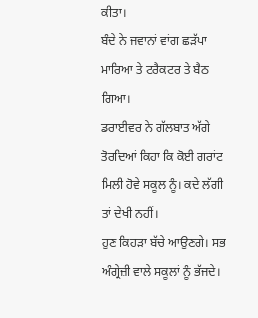ਕੀਤਾ।
ਬੰਦੇ ਨੇ ਜਵਾਨਾਂ ਵਾਂਗ ਛੜੱਪਾ ਮਾਰਿਆ ਤੇ ਟਰੈਕਟਰ ਤੇ ਬੈਠ ਗਿਆ।
ਡਰਾਈਵਰ ਨੇ ਗੱਲਬਾਤ ਅੱਗੇ ਤੋਰਦਿਆਂ ਕਿਹਾ ਕਿ ਕੋਈ ਗਰਾਂਟ ਮਿਲੀ ਹੋਵੇ ਸਕੂਲ ਨੂੰ। ਕਦੇ ਲੱਗੀ ਤਾਂ ਦੇਖੀ ਨਹੀਂ।
ਹੁਣ ਕਿਹੜਾ ਬੱਚੇ ਆਉਣਗੇ। ਸਭ ਅੰਗ੍ਰੇਜ਼ੀ ਵਾਲੇ ਸਕੂਲਾਂ ਨੂੰ ਭੱਜਦੇ।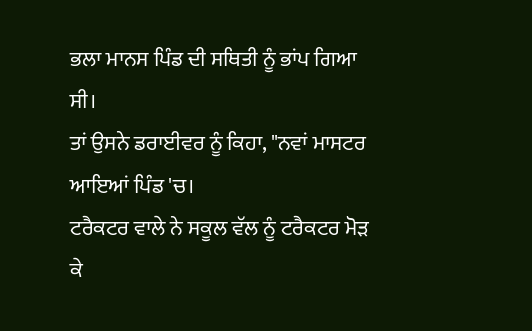ਭਲਾ ਮਾਨਸ ਪਿੰਡ ਦੀ ਸਥਿਤੀ ਨੂੰ ਭਾਂਪ ਗਿਆ ਸੀ।
ਤਾਂ ਉਸਨੇ ਡਰਾਈਵਰ ਨੂੰ ਕਿਹਾ, "ਨਵਾਂ ਮਾਸਟਰ ਆਇਆਂ ਪਿੰਡ 'ਚ।
ਟਰੈਕਟਰ ਵਾਲੇ ਨੇ ਸਕੂਲ ਵੱਲ ਨੂੰ ਟਰੈਕਟਰ ਮੋੜ ਕੇ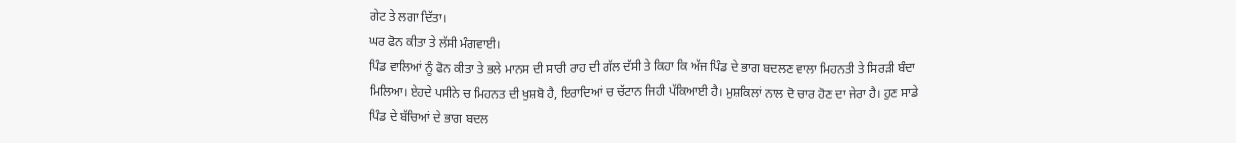ਗੇਟ ਤੇ ਲਗਾ ਦਿੱਤਾ।
ਘਰ ਫੋਨ ਕੀਤਾ ਤੇ ਲੱਸੀ ਮੰਗਵਾਈ।
ਪਿੰਡ ਵਾਲਿਆਂ ਨੂੰ ਫੋਨ ਕੀਤਾ ਤੇ ਭਲੇ ਮਾਨਸ ਦੀ ਸਾਰੀ ਰਾਹ ਦੀ ਗੱਲ ਦੱਸੀ ਤੇ ਕਿਹਾ ਕਿ ਅੱਜ ਪਿੰਡ ਦੇ ਭਾਗ ਬਦਲਣ ਵਾਲਾ ਮਿਹਨਤੀ ਤੇ ਸਿਰੜੀ ਬੰਦਾ ਮਿਲਿਆ। ਏਹਦੇ ਪਸੀਨੇ ਚ ਮਿਹਨਤ ਦੀ ਖੁਸ਼ਬੋ ਹੈ, ਇਰਾਦਿਆਂ ਚ ਚੱਟਾਨ ਜਿਹੀ ਪੱਕਿਆਈ ਹੈ। ਮੁਸ਼ਕਿਲਾਂ ਨਾਲ ਦੋ ਚਾਰ ਹੋਣ ਦਾ ਜੇਰਾ ਹੈ। ਹੁਣ ਸਾਡੇ ਪਿੰਡ ਦੇ ਬੱਚਿਆਂ ਦੇ ਭਾਗ ਬਦਲ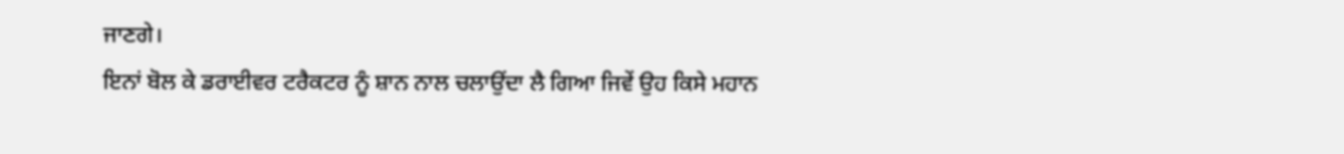ਜਾਣਗੇ।
ਇਨਾਂ ਬੋਲ ਕੇ ਡਰਾਈਵਰ ਟਰੈਕਟਰ ਨੂੰ ਸ਼ਾਨ ਨਾਲ ਚਲਾਉਂਦਾ ਲੈ ਗਿਆ ਜਿਵੇਂ ਉਹ ਕਿਸੇ ਮਹਾਨ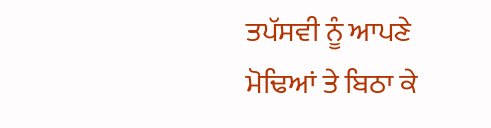ਤਪੱਸਵੀ ਨੂੰ ਆਪਣੇ ਮੋਢਿਆਂ ਤੇ ਬਿਠਾ ਕੇ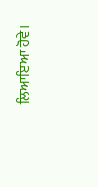ਲਿਆਇਆ ਹੋਵੇ।